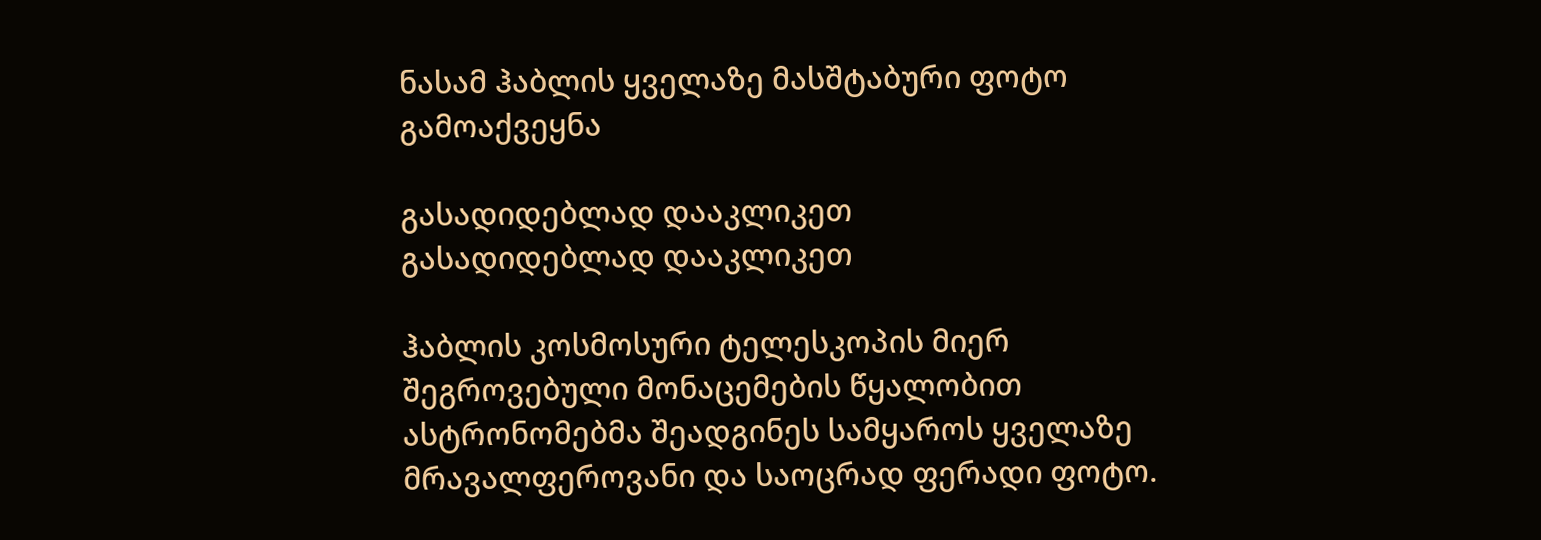ნასამ ჰაბლის ყველაზე მასშტაბური ფოტო გამოაქვეყნა

გასადიდებლად დააკლიკეთ
გასადიდებლად დააკლიკეთ

ჰაბლის კოსმოსური ტელესკოპის მიერ შეგროვებული მონაცემების წყალობით ასტრონომებმა შეადგინეს სამყაროს ყველაზე მრავალფეროვანი და საოცრად ფერადი ფოტო.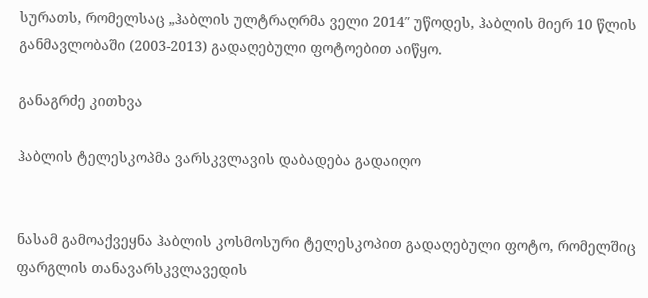სურათს, რომელსაც „ჰაბლის ულტრაღრმა ველი 2014″ უწოდეს, ჰაბლის მიერ 10 წლის განმავლობაში (2003-2013) გადაღებული ფოტოებით აიწყო.

განაგრძე კითხვა

ჰაბლის ტელესკოპმა ვარსკვლავის დაბადება გადაიღო


ნასამ გამოაქვეყნა ჰაბლის კოსმოსური ტელესკოპით გადაღებული ფოტო, რომელშიც ფარგლის თანავარსკვლავედის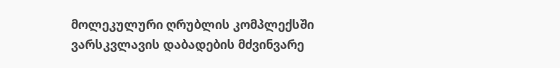მოლეკულური ღრუბლის კომპლექსში ვარსკვლავის დაბადების მძვინვარე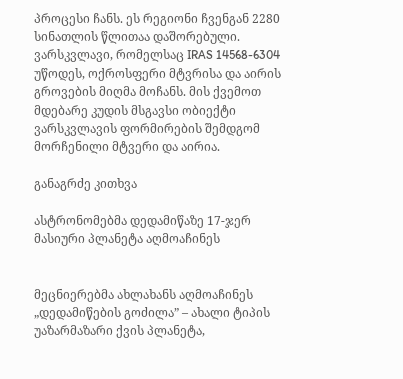პროცესი ჩანს. ეს რეგიონი ჩვენგან 2280 სინათლის წლითაა დაშორებული. ვარსკვლავი, რომელსაც IRAS 14568-6304 უწოდეს, ოქროსფერი მტვრისა და აირის გროვების მიღმა მოჩანს. მის ქვემოთ მდებარე კუდის მსგავსი ობიექტი ვარსკვლავის ფორმირების შემდგომ მორჩენილი მტვერი და აირია.

განაგრძე კითხვა

ასტრონომებმა დედამიწაზე 17-ჯერ მასიური პლანეტა აღმოაჩინეს


მეცნიერებმა ახლახანს აღმოაჩინეს „დედამიწების გოძილა” – ახალი ტიპის უაზარმაზარი ქვის პლანეტა,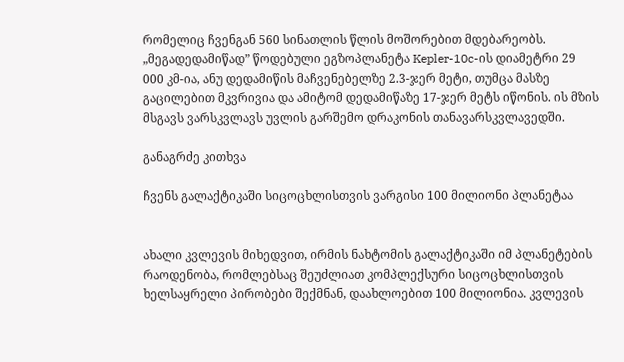რომელიც ჩვენგან 560 სინათლის წლის მოშორებით მდებარეობს. „მეგადედამიწად” წოდებული ეგზოპლანეტა Kepler-10c-ის დიამეტრი 29 000 კმ-ია, ანუ დედამიწის მაჩვენებელზე 2.3-ჯერ მეტი, თუმცა მასზე გაცილებით მკვრივია და ამიტომ დედამიწაზე 17-ჯერ მეტს იწონის. ის მზის მსგავს ვარსკვლავს უვლის გარშემო დრაკონის თანავარსკვლავედში.

განაგრძე კითხვა

ჩვენს გალაქტიკაში სიცოცხლისთვის ვარგისი 100 მილიონი პლანეტაა


ახალი კვლევის მიხედვით, ირმის ნახტომის გალაქტიკაში იმ პლანეტების რაოდენობა, რომლებსაც შეუძლიათ კომპლექსური სიცოცხლისთვის ხელსაყრელი პირობები შექმნან, დაახლოებით 100 მილიონია. კვლევის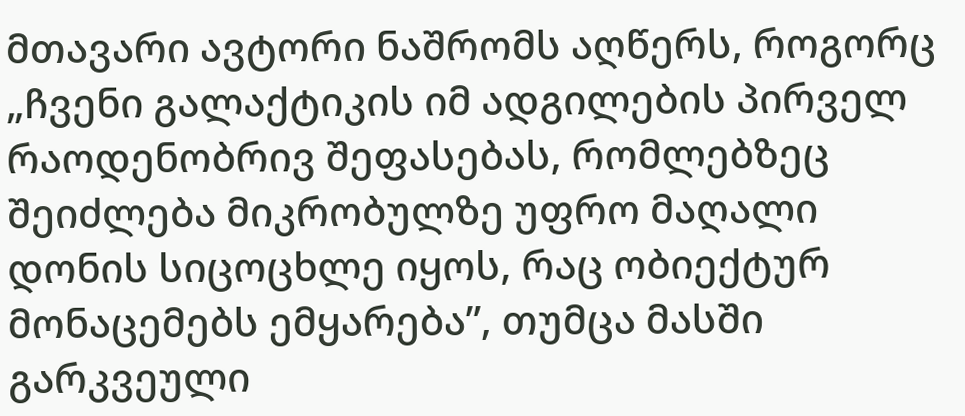მთავარი ავტორი ნაშრომს აღწერს, როგორც „ჩვენი გალაქტიკის იმ ადგილების პირველ რაოდენობრივ შეფასებას, რომლებზეც შეიძლება მიკრობულზე უფრო მაღალი დონის სიცოცხლე იყოს, რაც ობიექტურ მონაცემებს ემყარება”, თუმცა მასში გარკვეული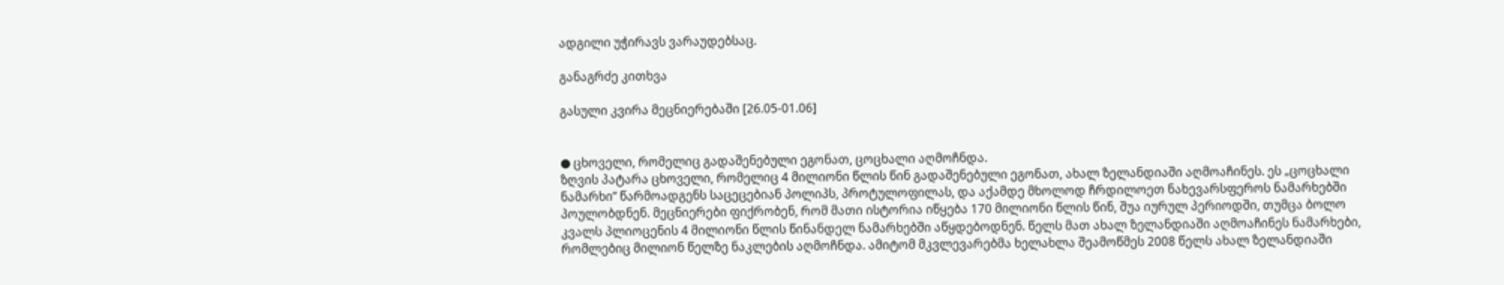ადგილი უჭირავს ვარაუდებსაც.

განაგრძე კითხვა

გასული კვირა მეცნიერებაში [26.05-01.06]


● ცხოველი, რომელიც გადაშენებული ეგონათ, ცოცხალი აღმოჩნდა.
ზღვის პატარა ცხოველი, რომელიც 4 მილიონი წლის წინ გადაშენებული ეგონათ, ახალ ზელანდიაში აღმოაჩინეს. ეს „ცოცხალი ნამარხი” წარმოადგენს საცეცებიან პოლიპს, პროტულოფილას, და აქამდე მხოლოდ ჩრდილოეთ ნახევარსფეროს ნამარხებში პოულობდნენ. მეცნიერები ფიქრობენ, რომ მათი ისტორია იწყება 170 მილიონი წლის წინ, შუა იურულ პერიოდში, თუმცა ბოლო კვალს პლიოცენის 4 მილიონი წლის წინანდელ ნამარხებში აწყდებოდნენ. წელს მათ ახალ ზელანდიაში აღმოაჩინეს ნამარხები, რომლებიც მილიონ წელზე ნაკლების აღმოჩნდა. ამიტომ მკვლევარებმა ხელახლა შეამოწმეს 2008 წელს ახალ ზელანდიაში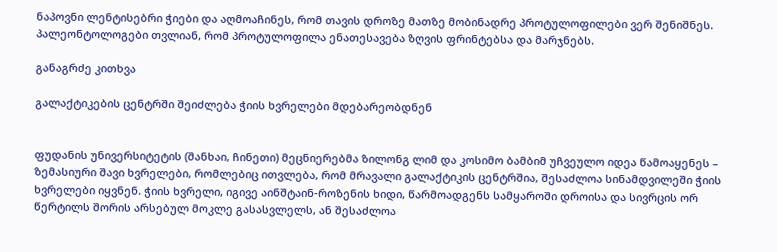ნაპოვნი ლენტისებრი ჭიები და აღმოაჩინეს, რომ თავის დროზე მათზე მობინადრე პროტულოფილები ვერ შენიშნეს. პალეონტოლოგები თვლიან, რომ პროტულოფილა ენათესავება ზღვის ფრინტებსა და მარჯნებს.

განაგრძე კითხვა

გალაქტიკების ცენტრში შეიძლება ჭიის ხვრელები მდებარეობდნენ


ფუდანის უნივერსიტეტის (შანხაი, ჩინეთი) მეცნიერებმა ზილონგ ლიმ და კოსიმო ბამბიმ უჩვეულო იდეა წამოაყენეს – ზემასიური შავი ხვრელები, რომლებიც ითვლება, რომ მრავალი გალაქტიკის ცენტრშია, შესაძლოა სინამდვილეში ჭიის ხვრელები იყვნენ. ჭიის ხვრელი, იგივე აინშტაინ-როზენის ხიდი, წარმოადგენს სამყაროში დროისა და სივრცის ორ წერტილს შორის არსებულ მოკლე გასასვლელს, ან შესაძლოა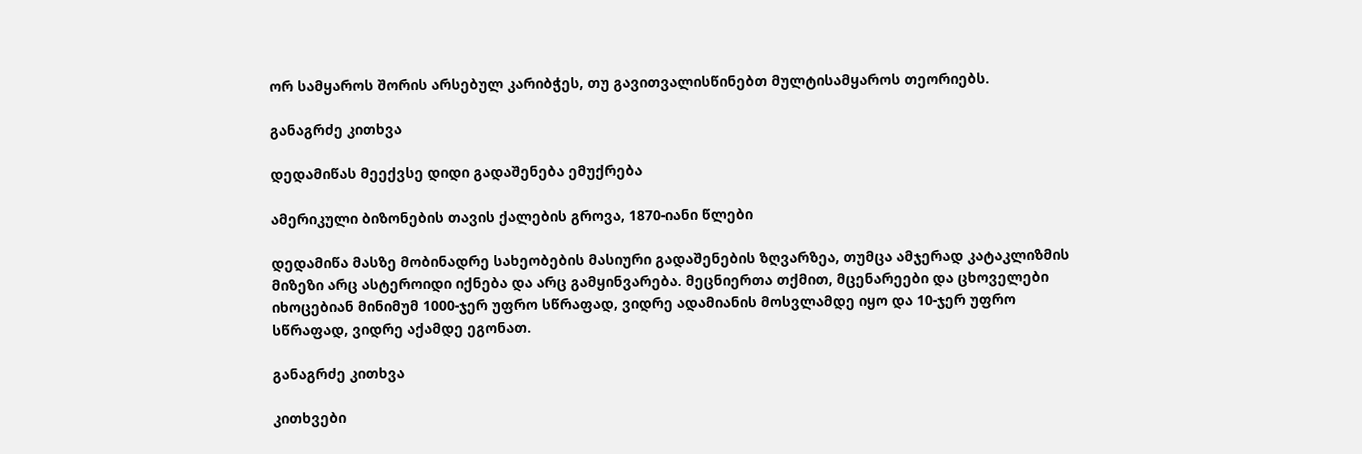ორ სამყაროს შორის არსებულ კარიბჭეს, თუ გავითვალისწინებთ მულტისამყაროს თეორიებს.

განაგრძე კითხვა

დედამიწას მეექვსე დიდი გადაშენება ემუქრება

ამერიკული ბიზონების თავის ქალების გროვა, 1870-იანი წლები

დედამიწა მასზე მობინადრე სახეობების მასიური გადაშენების ზღვარზეა, თუმცა ამჯერად კატაკლიზმის მიზეზი არც ასტეროიდი იქნება და არც გამყინვარება. მეცნიერთა თქმით, მცენარეები და ცხოველები იხოცებიან მინიმუმ 1000-ჯერ უფრო სწრაფად, ვიდრე ადამიანის მოსვლამდე იყო და 10-ჯერ უფრო სწრაფად, ვიდრე აქამდე ეგონათ.

განაგრძე კითხვა

კითხვები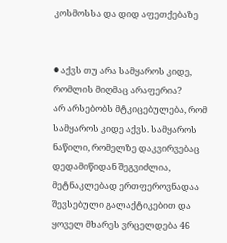კოსმოსსა და დიდ აფეთქებაზე


● აქვს თუ არა სამყაროს კიდე, რომლის მიღმაც არაფერია?
არ არსებობს მტკიცებულება, რომ სამყაროს კიდე აქვს. სამყაროს ნაწილი, რომელზე დაკვირვებაც დედამიწიდან შეგვიძლია, მეტნაკლებად ერთფეროვნადაა შევსებული გალაქტიკებით და ყოველ მხარეს ვრცელდება 46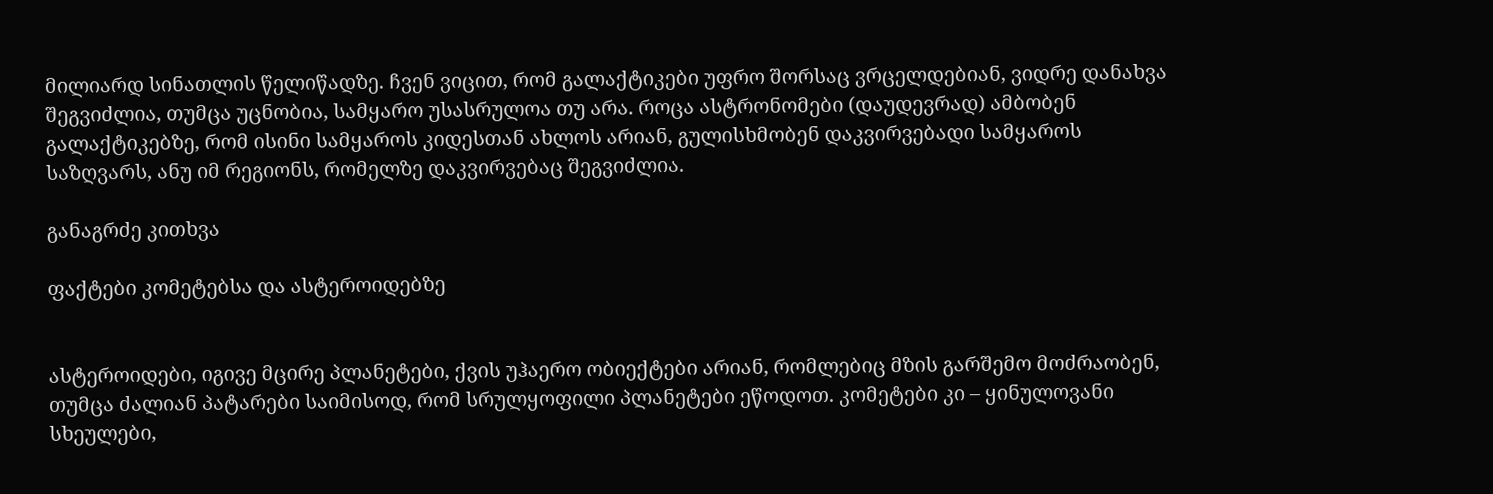მილიარდ სინათლის წელიწადზე. ჩვენ ვიცით, რომ გალაქტიკები უფრო შორსაც ვრცელდებიან, ვიდრე დანახვა შეგვიძლია, თუმცა უცნობია, სამყარო უსასრულოა თუ არა. როცა ასტრონომები (დაუდევრად) ამბობენ გალაქტიკებზე, რომ ისინი სამყაროს კიდესთან ახლოს არიან, გულისხმობენ დაკვირვებადი სამყაროს საზღვარს, ანუ იმ რეგიონს, რომელზე დაკვირვებაც შეგვიძლია.

განაგრძე კითხვა

ფაქტები კომეტებსა და ასტეროიდებზე


ასტეროიდები, იგივე მცირე პლანეტები, ქვის უჰაერო ობიექტები არიან, რომლებიც მზის გარშემო მოძრაობენ, თუმცა ძალიან პატარები საიმისოდ, რომ სრულყოფილი პლანეტები ეწოდოთ. კომეტები კი – ყინულოვანი სხეულები,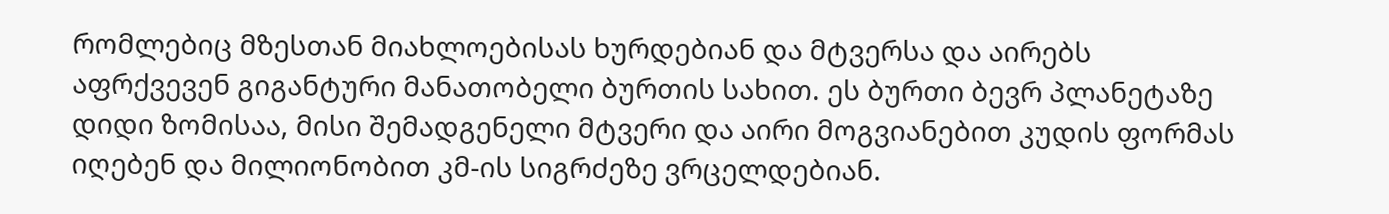რომლებიც მზესთან მიახლოებისას ხურდებიან და მტვერსა და აირებს აფრქვევენ გიგანტური მანათობელი ბურთის სახით. ეს ბურთი ბევრ პლანეტაზე დიდი ზომისაა, მისი შემადგენელი მტვერი და აირი მოგვიანებით კუდის ფორმას იღებენ და მილიონობით კმ-ის სიგრძეზე ვრცელდებიან.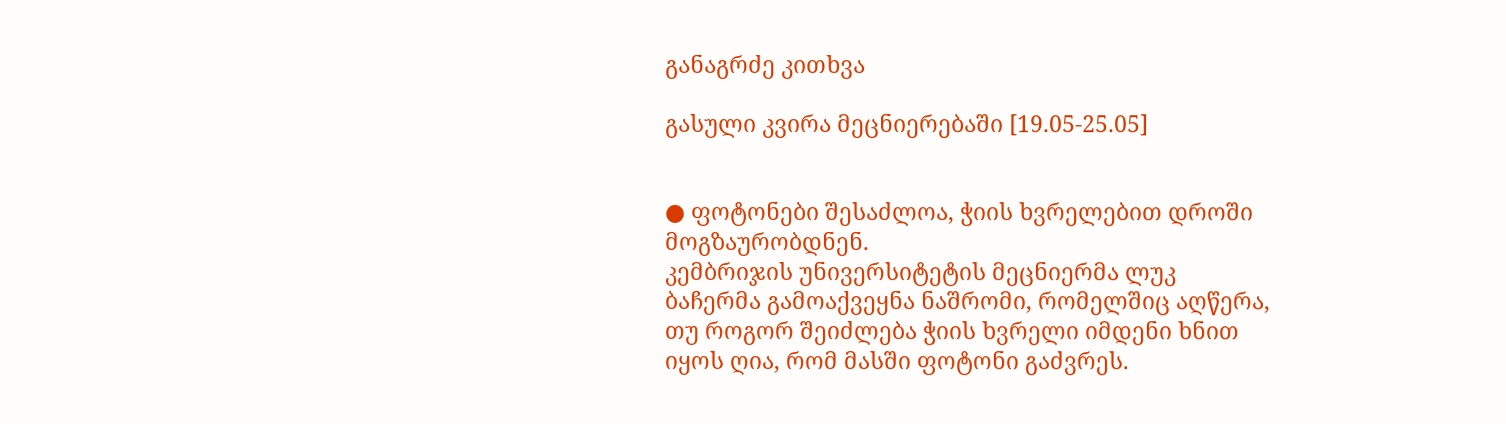განაგრძე კითხვა

გასული კვირა მეცნიერებაში [19.05-25.05]


● ფოტონები შესაძლოა, ჭიის ხვრელებით დროში მოგზაურობდნენ.
კემბრიჯის უნივერსიტეტის მეცნიერმა ლუკ ბაჩერმა გამოაქვეყნა ნაშრომი, რომელშიც აღწერა, თუ როგორ შეიძლება ჭიის ხვრელი იმდენი ხნით იყოს ღია, რომ მასში ფოტონი გაძვრეს.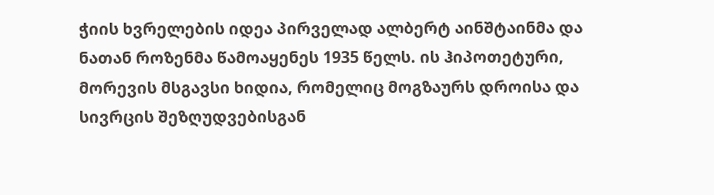ჭიის ხვრელების იდეა პირველად ალბერტ აინშტაინმა და ნათან როზენმა წამოაყენეს 1935 წელს. ის ჰიპოთეტური, მორევის მსგავსი ხიდია, რომელიც მოგზაურს დროისა და სივრცის შეზღუდვებისგან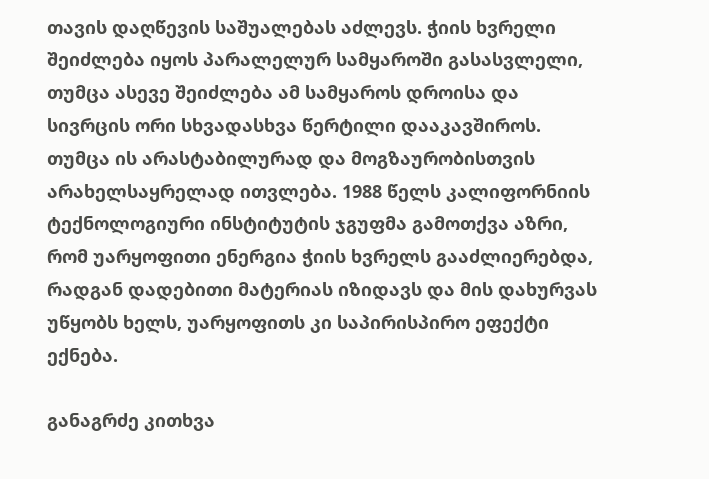თავის დაღწევის საშუალებას აძლევს. ჭიის ხვრელი შეიძლება იყოს პარალელურ სამყაროში გასასვლელი, თუმცა ასევე შეიძლება ამ სამყაროს დროისა და სივრცის ორი სხვადასხვა წერტილი დააკავშიროს. თუმცა ის არასტაბილურად და მოგზაურობისთვის არახელსაყრელად ითვლება. 1988 წელს კალიფორნიის ტექნოლოგიური ინსტიტუტის ჯგუფმა გამოთქვა აზრი, რომ უარყოფითი ენერგია ჭიის ხვრელს გააძლიერებდა, რადგან დადებითი მატერიას იზიდავს და მის დახურვას უწყობს ხელს, უარყოფითს კი საპირისპირო ეფექტი ექნება.

განაგრძე კითხვა